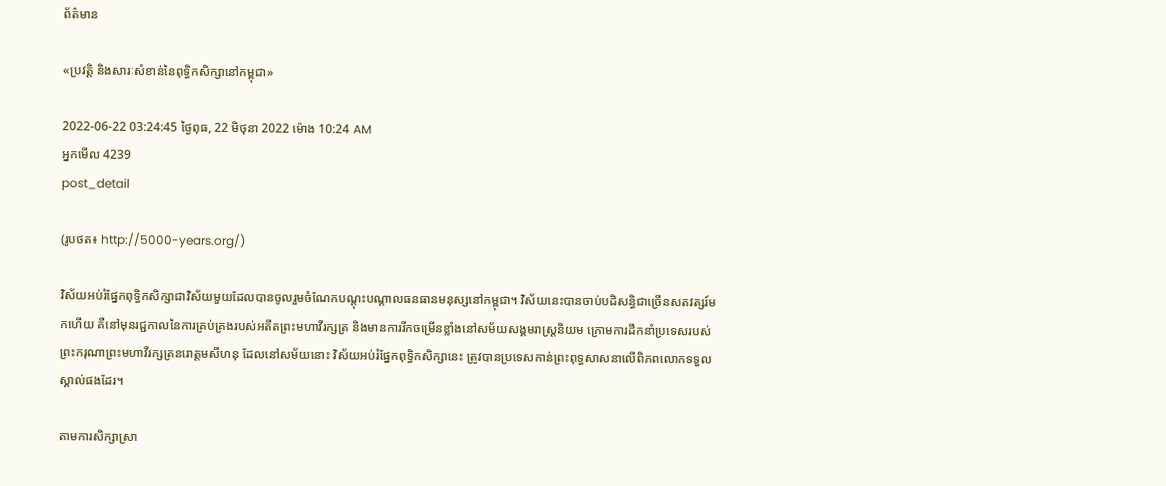ព័ត៌មាន

«ប្រវត្តិ និងសារៈសំខាន់នៃពុទ្ធិកសិក្សានៅកម្ពុជា»

2022-06-22 03:24:45 ថ្ងៃពុធ, 22 មិថុនា 2022 ម៉ោង 10:24 AM
អ្នកមើល 4239
post_detail

(រូបថត៖ http://5000-years.org/)

វិស័យអប់រំផ្នែកពុទ្ធិកសិក្សាជាវិស័យមួយដែលបានចូលរួមចំណែកបណ្តុះបណ្តាលធនធានមនុស្សនៅកម្ពុជា។ វិស័យនេះបានចាប់បដិសន្ធិជាច្រើនសតវត្សរ៍មកហើយ គឺនៅមុនរជ្ជកាលនៃការគ្រប់គ្រងរបស់អតីតព្រះមហាវីរក្សត្រ និងមានការរីកចម្រើនខ្លាំងនៅសម័យសង្គមរាស្ត្រនិយម ក្រោមការដឹកនាំប្រទេសរបស់ព្រះករុណាព្រះមហាវីរក្សត្រនរោត្តមសីហនុ ដែលនៅសម័យនោះ វិស័យអប់រំផ្នែកពុទ្ធិកសិក្សានេះ ត្រូវបានប្រទេសកាន់ព្រះពុទ្ធសាសនាលើពិភពលោកទទួលស្គាល់ផងដែរ។

តាមការសិក្សាស្រា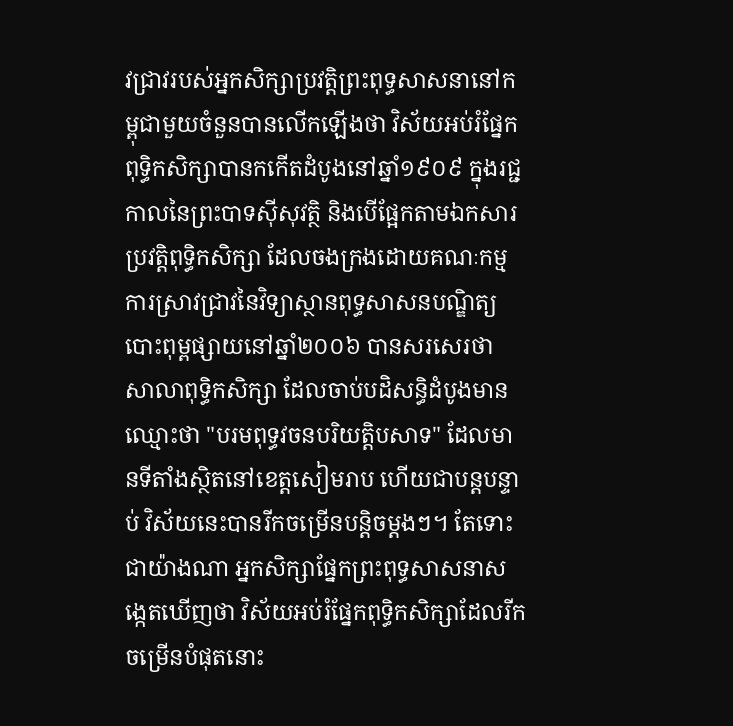វជ្រាវរបស់អ្នកសិក្សាប្រវត្តិព្រះពុទ្ធសាសនានៅកម្ពុជាមួយចំនួនបានលើកឡើងថា វិស័យអប់រំផ្នែកពុទ្ធិកសិក្សាបានកកើតដំបូងនៅឆ្នាំ១៩០៩ ក្នុងរជ្ជកាលនៃព្រះបាទស៊ីសុវត្ថិ និងបើផ្អែកតាមឯកសារប្រវត្តិពុទ្ធិកសិក្សា ដែលចងក្រងដោយគណៈកម្មការស្រាវជ្រាវនៃវិទ្យាស្ថានពុទ្ធសាសនបណ្ឌិត្យ បោះពុម្ពផ្សាយនៅឆ្នាំ២០០៦ បានសរសេរថា សាលាពុទ្ធិកសិក្សា ដែលចាប់បដិសន្ធិដំបូងមានឈ្មោះថា "បរមពុទ្ធវចនបរិយត្តិបសាទ" ដែលមានទីតាំងស្ថិតនៅខេត្តសៀមរាប ហើយជាបន្តបន្ទាប់ វិស័យនេះបានរីកចម្រើនបន្តិចម្ដងៗ។ តែទោះជាយ៉ាងណា អ្នកសិក្សាផ្នែកព្រះពុទ្ធសាសនាសង្កេតឃើញថា វិស័យអប់រំផ្នែកពុទ្ធិកសិក្សាដែលរីកចម្រើនបំផុតនោះ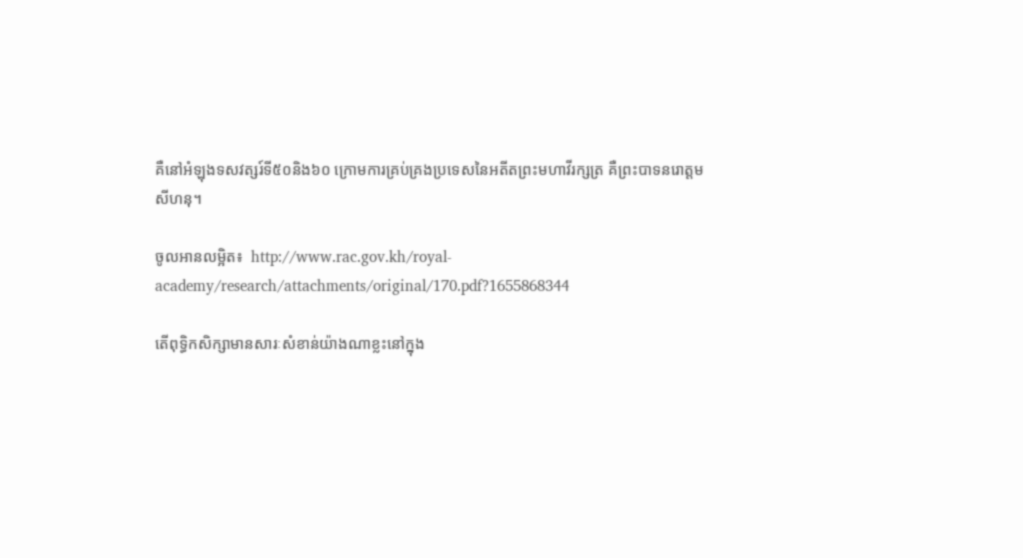គឺនៅអំឡុងទសវត្សរ៍ទី៥០និង៦០ ក្រោមការគ្រប់គ្រងប្រទេសនៃអតីតព្រះមហាវីរក្សត្រ គឺព្រះបាទនរោត្តមសីហនុ។

ចូលអានលម្អិត៖  http://www.rac.gov.kh/royal-academy/research/attachments/original/170.pdf?1655868344

តើពុទ្ធិកសិក្សាមានសារៈសំខាន់យ៉ាងណាខ្លះនៅក្នុង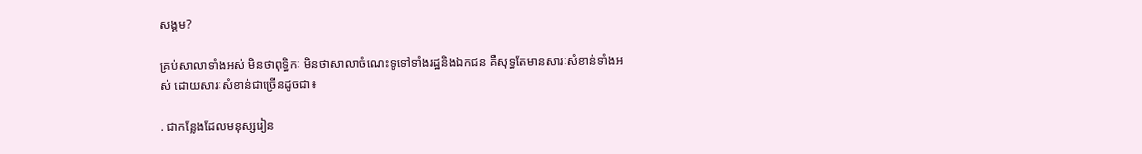សង្គម?

គ្រប់សាលាទាំងអស់ មិនថាពុទ្ធិកៈ មិនថាសាលាចំណេះទូទៅទាំងរដ្ឋនិងឯកជន គឺសុទ្ធតែមានសារៈសំខាន់ទាំងអស់ ដោយសារៈសំខាន់ជាច្រើនដូចជា៖

. ជាកន្លែងដែលមនុស្សរៀន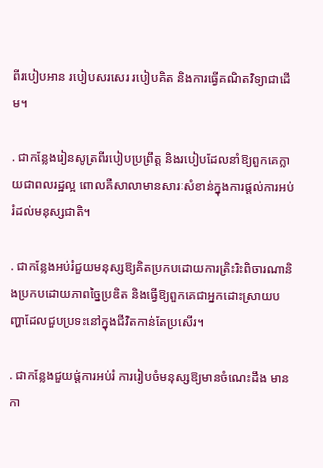ពីរបៀបអាន របៀបសរសេរ របៀបគិត និងការធ្វើគណិតវិទ្យាជាដើម។

. ជាកន្លែងរៀនសូត្រពីរបៀបប្រព្រឹត្ត និងរបៀបដែលនាំឱ្យពួកគេក្លាយជាពលរដ្ឋល្អ ពោលគឺសាលាមានសារៈសំខាន់ក្នុងការផ្តល់ការអប់រំដល់មនុស្សជាតិ។

. ជាកន្លែងអប់រំជួយមនុស្សឱ្យគិតប្រកបដោយការត្រិះរិះពិចារណានិងប្រកបដោយភាពច្នៃប្រឌិត និងធ្វើឱ្យពួកគេជាអ្នកដោះស្រាយបញ្ហាដែលជួបប្រទះនៅក្នុងជីវិតកាន់តែប្រសើរ។

. ជាកន្លែងជួយផ្ត់ការអប់រំ ការរៀបចំមនុស្សឱ្យមានចំណេះដឹង មានកា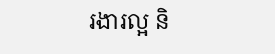រងារល្អ និ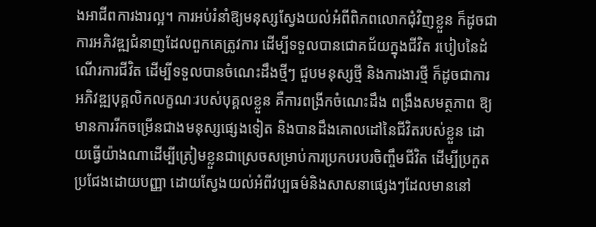ងអាជីពការងារល្អ។ ការអប់រំនាំឱ្យមនុស្សស្វែងយល់អំពីពិភពលោកជុំវិញខ្លួន ក៏ដូចជាការអភិវឌ្ឍជំនាញដែលពួកគេត្រូវការ ដើម្បីទទួលបានជោគជ័យក្នុងជីវិត របៀបនៃដំណើរការជីវិត ដើម្បីទទួលបានចំណេះដឹងថ្មីៗ ជួបមនុស្សថ្មី និងការងារថ្មី ក៏ដូចជាការអភិវឌ្ឍបុគ្គលិកលក្ខណៈរបស់បុគ្គលខ្លួន គឺការពង្រីកចំណេះដឹង ពង្រឹងសមត្ថភាព ឱ្យមានការរីកចម្រើនជាងមនុស្សផ្សេងទៀត និងបានដឹងគោលដៅនៃជីវិតរបស់ខ្លួន ដោយធ្វើយ៉ាងណាដើម្បីត្រៀមខ្លួនជាស្រេចសម្រាប់ការប្រកបរបរចិញ្ចឹមជីវិត ដើម្បីប្រកួតប្រជែងដោយបញ្ញា ដោយស្វែងយល់អំពីវប្បធម៌និងសាសនាផ្សេងៗដែលមាននៅ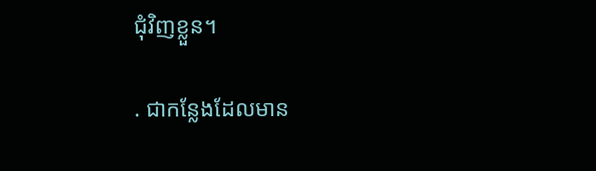ជុំវិញខ្លួន។

. ជាកន្លែងដែលមាន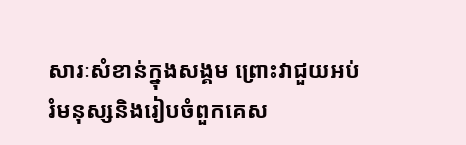សារៈសំខាន់ក្នុងសង្គម ព្រោះវាជួយអប់រំមនុស្សនិងរៀបចំពួកគេស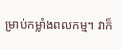ម្រាប់កម្លាំងពលកម្ម។ វាក៏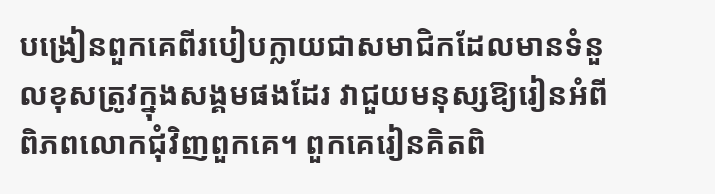បង្រៀនពួកគេពីរបៀបក្លាយជាសមាជិកដែលមានទំនួលខុសត្រូវក្នុងសង្គមផងដែរ វាជួយមនុស្សឱ្យរៀនអំពីពិភពលោកជុំវិញពួកគេ។ ពួកគេរៀនគិតពិ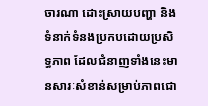ចារណា ដោះស្រាយបញ្ហា និងទំនាក់ទំនងប្រកបដោយប្រសិទ្ធភាព ដែលជំនាញទាំងនេះមានសារៈសំខាន់សម្រាប់ភាពជោ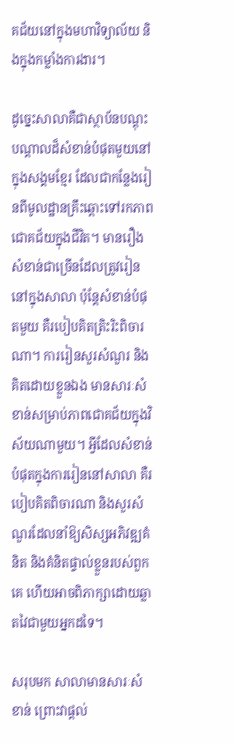គជ័យនៅក្នុងមហាវិទ្យាល័យ និងក្នុងកម្លាំងការងារ។

ដូច្នេះសាលាគឺជាស្ថាប័នបណ្ដុះបណ្ដាលដ៏សំខាន់បំផុតមួយនៅក្នុងសង្គមខ្មែរ ដែលជាកន្លែងរៀនពីមូលដ្ឋានគ្រឹះឆ្ពោះទៅរកភាពជោគជ័យក្នុងជីវិត។ មានរឿងសំខាន់ជាច្រើនដែលត្រូវរៀននៅក្នុងសាលា ប៉ុន្តែសំខាន់បំផុតមួយ គឺរបៀបគិតត្រិះរិះពិចារណា។ ការរៀនសួរសំណួរ និងគិតដោយខ្លួនឯង មានសារៈសំខាន់សម្រាប់ភាពជោគជ័យក្នុងវិស័យណាមួយ។ អ្វីដែលសំខាន់បំផុតក្នុងការរៀននៅសាលា គឺរបៀបគិតពិចារណា និងសួរសំណួរដែលនាំឱ្យសិស្សអភិវឌ្ឍគំនិត និងគំនិតផ្ទាល់ខ្លួនរបស់ពួកគេ ហើយអាចពិភាក្សាដោយឆ្លាតវៃជាមួយអ្នកដទៃ។

សរុបមក សាលាមានសារៈសំខាន់ ព្រោះវាផ្តល់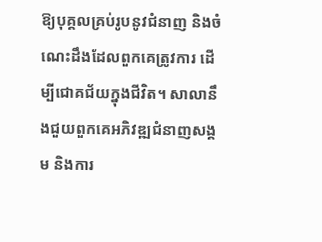ឱ្យបុគ្គលគ្រប់រូបនូវជំនាញ និងចំណេះដឹងដែលពួកគេត្រូវការ ដើម្បីជោគជ័យក្នុងជីវិត។ សាលានឹងជួយពួកគេអភិវឌ្ឍជំនាញសង្គម និងការ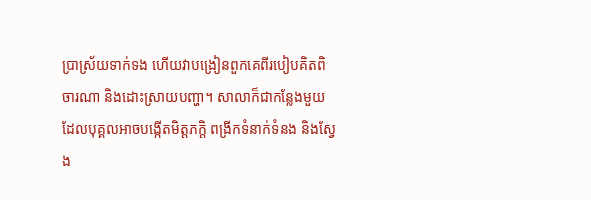ប្រាស្រ័យទាក់ទង ហើយវាបង្រៀនពួកគេពីរបៀបគិតពិចារណា និងដោះស្រាយបញ្ហា។ សាលាក៏ជាកន្លែងមួយដែលបុគ្គលអាចបង្កើតមិត្តភក្តិ ពង្រីកទំនាក់ទំនង និងស្វែង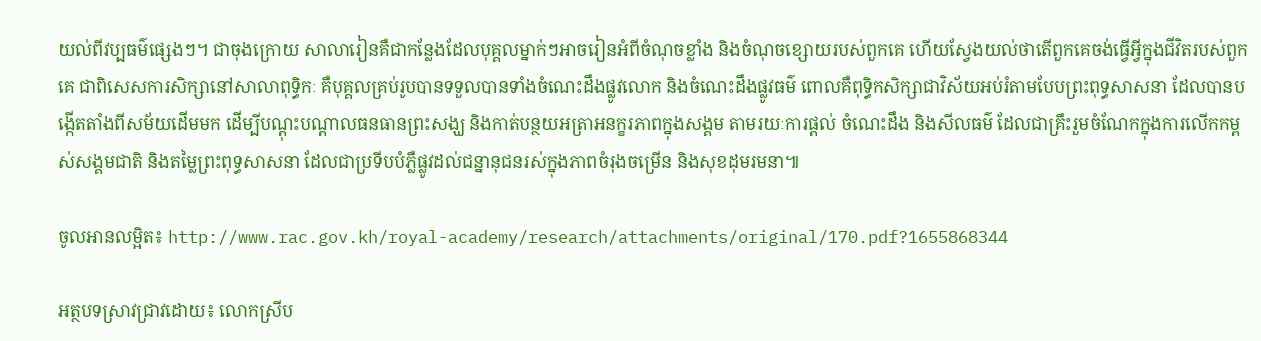យល់ពីវប្បធម៌ផ្សេងៗ។ ជាចុងក្រោយ សាលារៀនគឺជាកន្លែងដែលបុគ្គលម្នាក់ៗអាចរៀនអំពីចំណុចខ្លាំង និងចំណុចខ្សោយរបស់ពួកគេ ហើយស្វែងយល់ថាតើពួកគេចង់ធ្វើអ្វីក្នុងជីវិតរបស់ពួកគេ ជាពិសេសការសិក្សានៅសាលាពុទ្ធិកៈ គឺបុគ្គលគ្រប់រូបបានទទួលបានទាំងចំណេះដឹងផ្លូវលោក និងចំណេះដឹងផ្លូវធម៌ ពោលគឺពុទ្ធិកសិក្សាជាវិស័យអប់រំតាមបែបព្រះពុទ្ធសាសនា ដែលបានបង្កើតតាំងពីសម័យដើមមក ដើម្បីបណ្ដុះបណ្ដាលធនធានព្រះសង្ឃ និងកាត់បន្ថយអត្រាអនក្ខរភាពក្នុងសង្គម តាមរយៈការផ្ដល់ ចំណេះដឹង និងសីលធម៌ ដែលជាគ្រឹះរួមចំណែកក្នុងការលើកកម្ពស់សង្គមជាតិ និងតម្លៃព្រះពុទ្ធសាសនា ដែលជាប្រទីបបំភ្លឺផ្លូវដល់ជន្នានុជនរស់ក្នុងភាពចំរុងចម្រើន និងសុខដុមរមនា៕

ចូលអានលម្អិត៖ http://www.rac.gov.kh/royal-academy/research/attachments/original/170.pdf?1655868344

អត្ថបទស្រាវជ្រាវដោយ៖ លោកស្រីប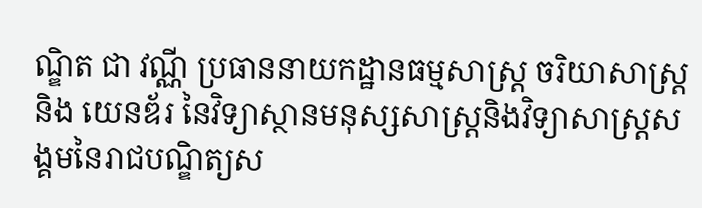ណ្ឌិត ជា វណ្ណី ប្រធាននាយកដ្ឋានធម្មសាស្រ្ត ចរិយាសាស្រ្ត និង យេនឌ័រ នៃវិទ្យាស្ថានមនុស្សសាស្រ្តនិងវិទ្យាសាស្រ្តសង្គមនៃរាជបណ្ឌិត្យស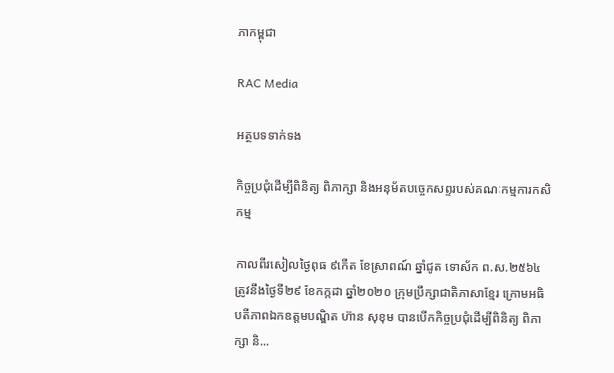ភាកម្ពុជា

RAC Media

អត្ថបទទាក់ទង

កិច្ចប្រជុំដើម្បីពិនិត្យ ពិភាក្សា និងអនុម័តបច្ចេកសព្ទរបស់គណៈកម្មការកសិកម្ម

កាលពីរសៀលថ្ងៃពុធ ៩កើត ខែស្រាពណ៍ ឆ្នាំជូត ទោស័ក ព.ស.២៥៦៤ ត្រូវនឹងថ្ងៃទី២៩ ខែកក្កដា ឆ្នាំ២០២០ ក្រុមប្រឹក្សាជាតិភាសាខ្មែរ ក្រោមអធិបតីភាពឯកឧត្តមបណ្ឌិត ហ៊ាន សុខុម បានបើកកិច្ចប្រជុំដើម្បីពិនិត្យ ពិភាក្សា និ...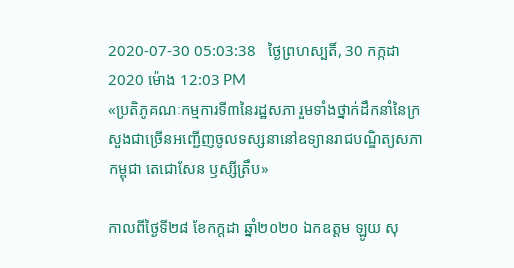2020-07-30 05:03:38   ថ្ងៃព្រហស្បតិ៍, 30 កក្កដា 2020 ម៉ោង 12:03 PM
«ប្រតិភូគណៈកម្មការទី៣នៃរដ្ឋសភា រួមទាំងថ្នាក់ដឹកនាំនៃក្រសួងជាច្រើនអញ្ជើញចូលទស្សនានៅឧទ្យានរាជបណ្ឌិត្យសភាកម្ពុជា តេជោសែន ឫស្សីត្រឹប»

កាលពីថ្ងៃទី២៨ ខែកក្តដា ឆ្នាំ២០២០ ឯកឧត្តម ឡូយ សុ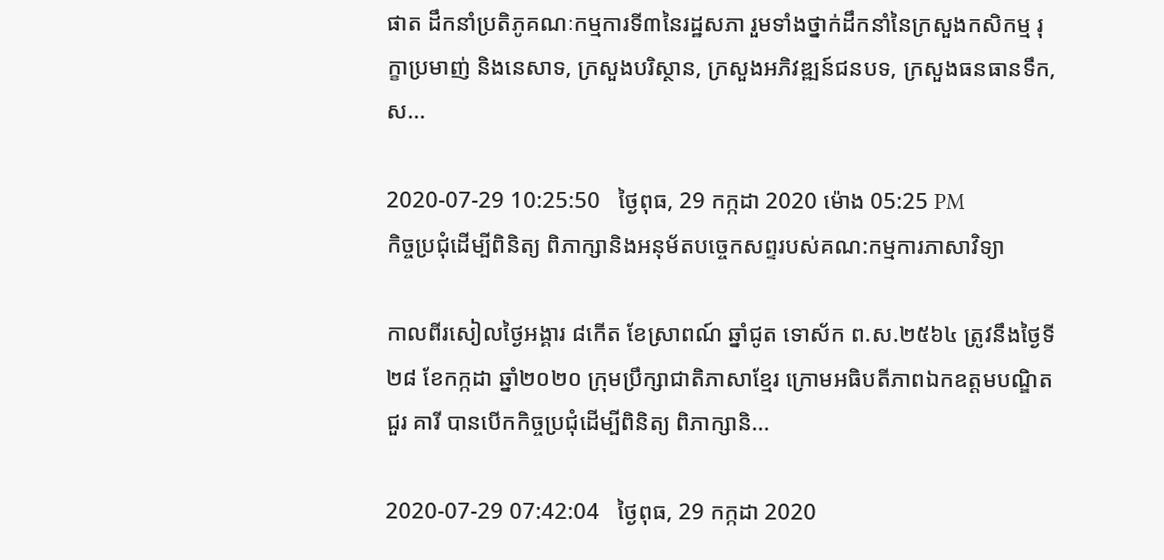ផាត ដឹកនាំប្រតិភូគណៈកម្មការទី៣នៃរដ្ឋសភា រួមទាំងថ្នាក់ដឹកនាំនៃក្រសួងកសិកម្ម រុក្ខាប្រមាញ់ និងនេសាទ, ក្រសួងបរិស្ថាន, ក្រសួងអភិវឌ្ឍន៍ជនបទ, ក្រសួងធនធានទឹក, ស...

2020-07-29 10:25:50   ថ្ងៃពុធ, 29 កក្កដា 2020 ម៉ោង 05:25 PM
កិច្ចប្រជុំដើម្បីពិនិត្យ ពិភាក្សានិងអនុម័តបច្ចេកសព្ទរបស់គណ:កម្មការភាសាវិទ្យា

កាលពីរសៀលថ្ងៃអង្គារ ៨កើត ខែស្រាពណ៍ ឆ្នាំជូត ទោស័ក ព.ស.២៥៦៤ ត្រូវនឹងថ្ងៃទី២៨ ខែកក្កដា ឆ្នាំ២០២០ ក្រុមប្រឹក្សាជាតិភាសាខ្មែរ ក្រោមអធិបតីភាពឯកឧត្តមបណ្ឌិត ជួរ គារី បានបើកកិច្ចប្រជុំដើម្បីពិនិត្យ ពិភាក្សានិ...

2020-07-29 07:42:04   ថ្ងៃពុធ, 29 កក្កដា 2020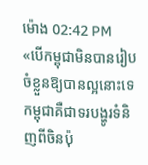ម៉ោង 02:42 PM
«បើកម្ពុជាមិនបានរៀបចំខ្លួនឱ្យបានល្អនោះទេ កម្ពុជាគឺជាទរបង្ហូរទំនិញពីចិនប៉ុ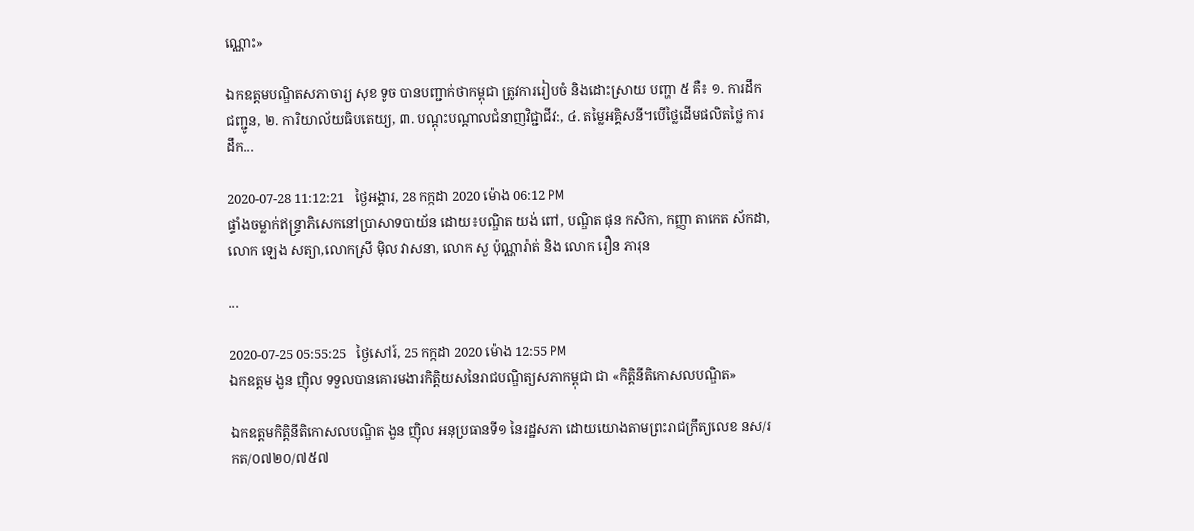ណ្ណោះ»

ឯកឧត្តមបណ្ឌិតសភាចារ្យ សុខ ទូច បានបញ្ជាក់ថាកម្ពុជា ត្រូវការរៀបចំ និងដោះស្រាយ បញ្ហា ៥ គឺ៖ ១. ការដឹកជញ្ជូន, ២. ការិយាល័យធិបតេយ្យ, ៣. បណ្ដុះបណ្ដាលជំនាញវិជ្ជាជីវ:, ៤. តម្លៃអគ្គិសនី។បើថ្លៃដើមផលិតថ្លៃ ការដឹក...

2020-07-28 11:12:21   ថ្ងៃអង្គារ, 28 កក្កដា 2020 ម៉ោង 06:12 PM
ផ្ទាំងចម្លាក់ឥន្ទ្រាភិសេកនៅប្រាសាទបាយ័ន ដោយ៖បណ្ឌិត យង់ ពៅ, បណ្ឌិត ផុន កសិកា, កញ្ញា តាកេត ស័កដា, លោក ឡេង សត្យា,លោកស្រី ម៉ិល វាសនា, លោក សួ ប៉ុណ្ណារ៉ាត់ និង លោក រឿន ភារុន

...

2020-07-25 05:55:25   ថ្ងៃសៅរ៍, 25 កក្កដា 2020 ម៉ោង 12:55 PM
ឯកឧត្ដម ងួន ញ៉ិល ទទួលបានគោរមងារកិត្តិយសនៃរាជបណ្ឌិត្យសភាកម្ពុជា ជា «កិត្តិនីតិកោសលបណ្ឌិត»

ឯកឧត្ដមកិត្តិនីតិកោសលបណ្ឌិត ងួន ញ៉ិល អនុប្រធានទី១ នៃរដ្ឋសភា ដោយយោងតាមព្រះរាជក្រឹត្យលេខ នស/រកត/០៧២០/៧៥៧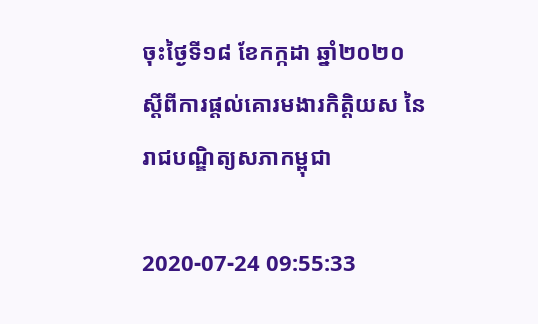ចុះថ្ងៃទី១៨ ខែកក្កដា ឆ្នាំ២០២០ ស្ដីពីការផ្ដល់គោរមងារកិត្តិយស នៃរាជបណ្ឌិត្យសភាកម្ពុជា

2020-07-24 09:55:33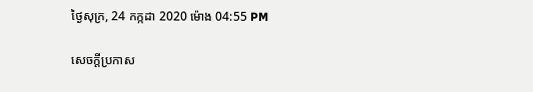ថ្ងៃសុក្រ, 24 កក្កដា 2020 ម៉ោង 04:55 PM

សេចក្តីប្រកាស